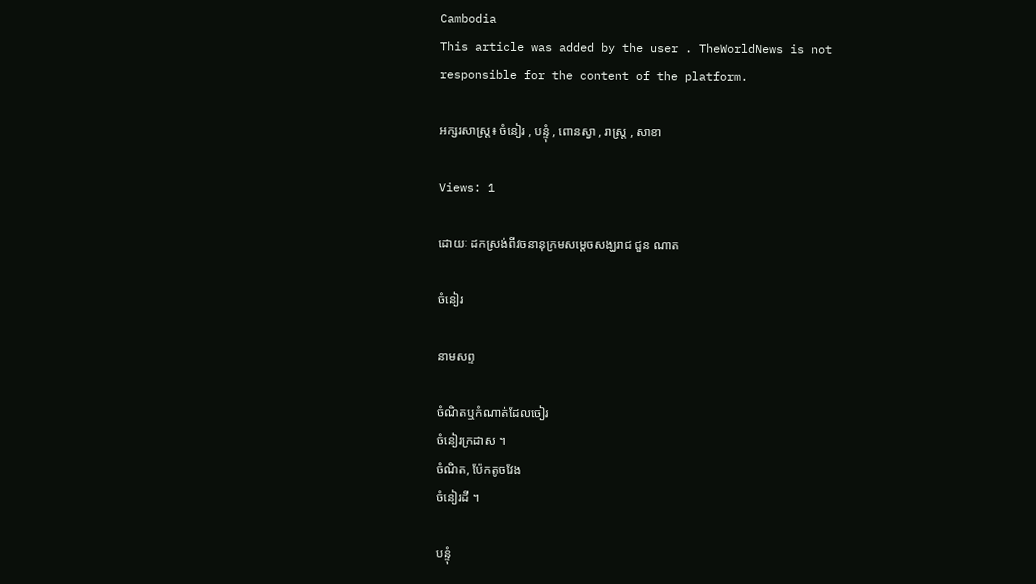Cambodia
This article was added by the user . TheWorldNews is not responsible for the content of the platform.

អក្សរសាស្ត្រ៖ ចំនៀរ , បន្ទុំ , ពោនស្វា , រាស្ត្រ , សាខា

Views: 1

ដោយៈ ដកស្រង់ពីវចនានុក្រមសម្តេចសង្ឃរាជ ជួន ណាត

ចំនៀរ

នាមសព្ទ

ចំណិតឬកំណាត់ដែលចៀរ
ចំនៀរក្រដាស ។
ចំណិត, ប៉ែកតូចវែង
ចំនៀរដី ។

បន្ទុំ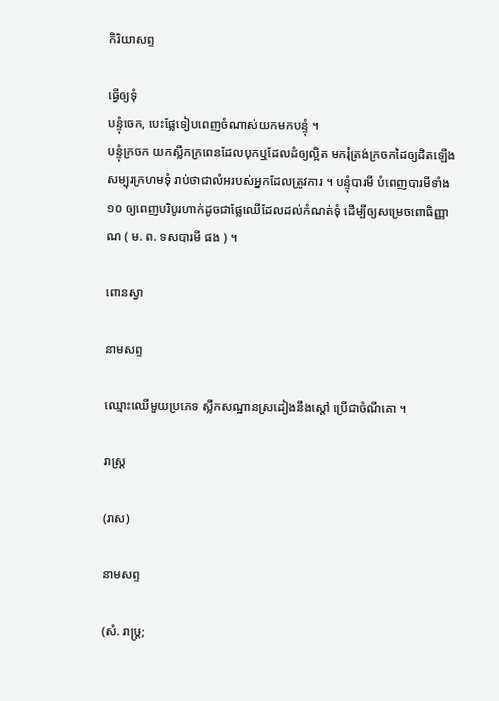កិរិយាសព្ទ

ធ្វើឲ្យទុំ
បន្ទុំចេក, បេះផ្លែទៀបពេញចំណាស់យកមកបន្ទុំ ។
បន្ទុំក្រចក យកស្លឹកក្រពេនដែលបុកឬដែលដំឲ្យល្អិត មករុំត្រង់ក្រចកដៃឲ្យដិតឡើងសម្បុរក្រហមទុំ រាប់ថាជាលំអរបស់អ្នកដែលត្រូវការ ។ បន្ទុំបារមី បំពេញបារមីទាំង ១០ ឲ្យពេញបរិបូរហាក់ដូចជាផ្លែឈើដែលដល់កំណត់ទុំ ដើម្បីឲ្យសម្រេចពោធិញ្ញាណ ( ម. ព. ទសបារមី ផង ) ។

ពោនស្វា

នាមសព្ទ

ឈ្មោះឈើមួយប្រភេទ ស្លឹកសណ្ឋានស្រដៀងនឹងស្ដៅ ប្រើជាចំណីគោ ។

រាស្ត្រ

(រាស)

នាមសព្ទ

(សំ. រាឞ្ត្រ;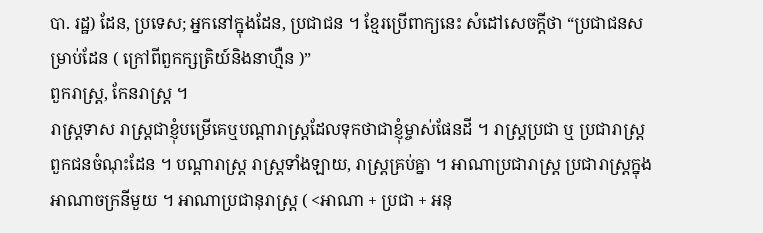បា. រដ្ឋ) ដែន, ប្រទេស; អ្នកនៅក្នុងដែន, ប្រជាជន ។ ខ្មែរប្រើពាក្យនេះ សំដៅសេចក្ដីថា “ប្រជាជនសម្រាប់ដែន ( ក្រៅពីពួកក្សត្រិយ៍និងនាហ្មឺន )”
ពួករាស្ត្រ, កែនរាស្ត្រ ។
រាស្ត្រទាស រាស្ត្រជាខ្ញុំបម្រើគេឬបណ្ដារាស្ត្រដែលទុកថាជាខ្ញុំម្ចាស់ផែនដី ។ រាស្ត្រប្រជា ឬ ប្រជារាស្ត្រ ពួកជនចំណុះដែន ។ បណ្ដារាស្ត្រ រាស្ត្រទាំងឡាយ, រាស្ត្រគ្រប់គ្នា ។ អាណាប្រជារាស្ត្រ ប្រជារាស្ត្រក្នុងអាណាចក្រនីមួយ ។ អាណាប្រជានុរាស្ត្រ ( <អាណា + ប្រជា + អនុ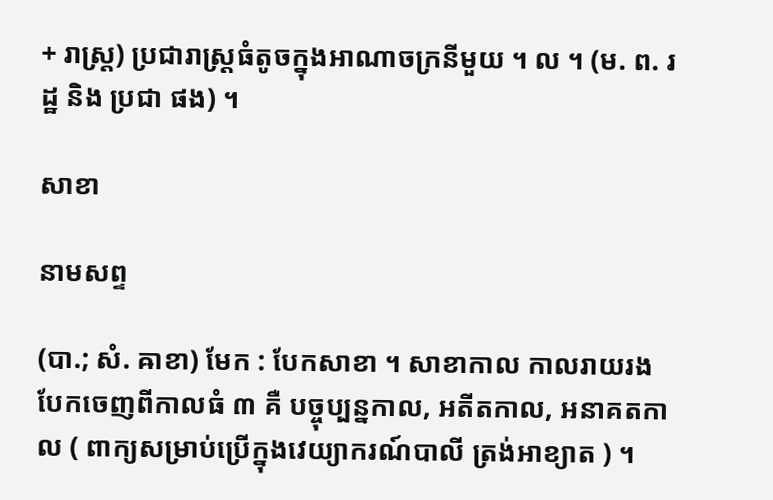+ រាស្ត្រ) ប្រជារាស្ត្រធំតូចក្នុងអាណាចក្រនីមួយ ។ ល ។ (ម. ព. រដ្ឋ និង ប្រជា ផង) ។

សាខា

នាមសព្ទ

(បា.; សំ. ឝាខា) មែក : បែកសាខា ។ សាខាកាល កាលរាយរងបែកចេញពីកាលធំ ៣ គឺ បច្ចុប្បន្នកាល, អតីតកាល, អនាគតកាល ( ពាក្យសម្រាប់ប្រើក្នុងវេយ្យាករណ៍បាលី ត្រង់អាខ្យាត ) ។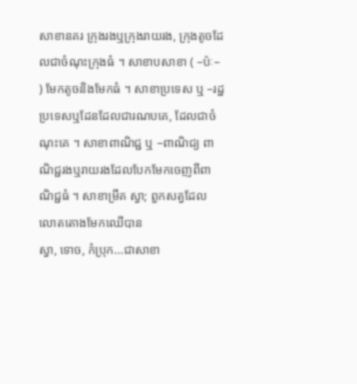សាខានគរ ក្រុងរងឬក្រុងរាយរង, ក្រុងតូចដែលជាចំណុះក្រុងធំ ។ សាខាបសាខា ( –ប៉ៈ– ) មែកតូចនិងមែកធំ ។ សាខាប្រទេស ឬ –រដ្ឋ ប្រទេសឬដែនដែលជារណបគេ, ដែលជាចំណុះគេ ។ សាខាពាណិជ្ជ ឬ –ពាណិជ្យ ពាណិជ្ជរងឬរាយរងដែលបែកមែកចេញពីពាណិជ្ជធំ ។ សាខាម្រឹគ ស្វា; ពួកសត្វដែលលោតតោងមែកឈើបាន
ស្វា, ទោច, កំប្រុក…ជាសាខា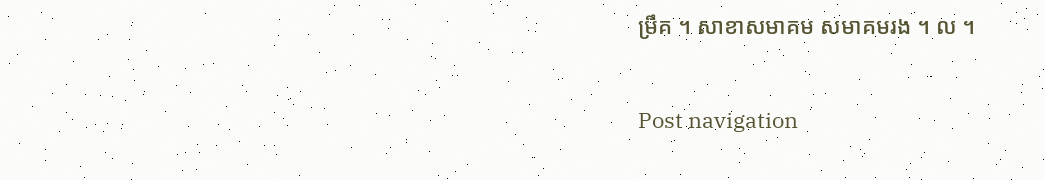ម្រឹគ ។ សាខាសមាគម សមាគមរង ។ ល ។

Post navigation